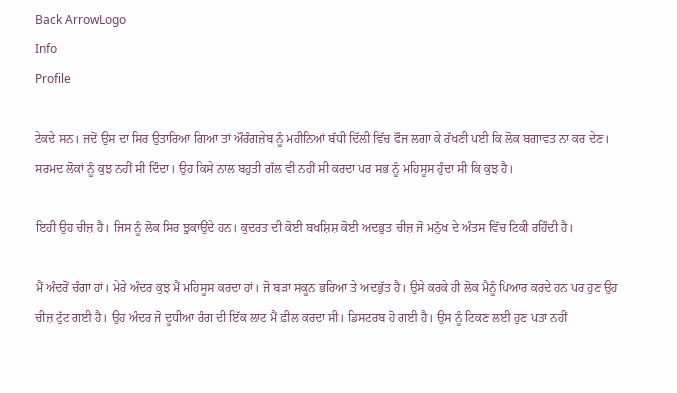Back ArrowLogo
Info
Profile

ਟੇਕਦੇ ਸਨ। ਜਦੋਂ ਉਸ ਦਾ ਸਿਰ ਉਤਾਰਿਆ ਗਿਆ ਤਾਂ ਔਰੰਗਜ਼ੇਬ ਨੂੰ ਮਹੀਨਿਆਂ ਬੱਧੀ ਦਿੱਲੀ ਵਿੱਚ ਫੌਜ ਲਗਾ ਕੇ ਰੱਖਣੀ ਪਈ ਕਿ ਲੋਕ ਬਗਾਵਤ ਨਾ ਕਰ ਦੇਣ। ਸਰਮਦ ਲੋਕਾਂ ਨੂੰ ਕੁਝ ਨਹੀਂ ਸੀ ਦਿੰਦਾ। ਉਹ ਕਿਸੇ ਨਾਲ ਬਹੁਤੀ ਗੱਲ ਵੀ ਨਹੀਂ ਸੀ ਕਰਦਾ ਪਰ ਸਭ ਨੂੰ ਮਹਿਸੂਸ ਹੁੰਦਾ ਸੀ ਕਿ ਕੁਝ ਹੈ।

ਇਹੀ ਉਹ ਚੀਜ਼ ਹੈ। ਜਿਸ ਨੂੰ ਲੋਕ ਸਿਰ ਝੁਕਾਉਂਦੇ ਹਨ। ਕੁਦਰਤ ਦੀ ਕੋਈ ਬਖਸ਼ਿਸ਼ ਕੋਈ ਅਦਭੁਤ ਚੀਜ਼ ਜੋ ਮਨੁੱਖ ਦੇ ਅੰਤਸ ਵਿੱਚ ਟਿਕੀ ਰਹਿੰਦੀ ਹੈ।

ਮੈਂ ਅੰਦਰੋਂ ਚੰਗਾ ਹਾਂ। ਮੇਰੇ ਅੰਦਰ ਕੁਝ ਮੈਂ ਮਹਿਸੂਸ ਕਰਦਾ ਹਾਂ। ਜੋ ਬੜਾ ਸਕੂਨ ਭਰਿਆ ਤੇ ਅਦਭੁੱਤ ਹੈ। ਉਸੇ ਕਰਕੇ ਹੀ ਲੋਕ ਮੈਨੂੰ ਪਿਆਰ ਕਰਦੇ ਹਨ ਪਰ ਹੁਣ ਉਹ ਚੀਜ਼ ਟੁੱਟ ਗਈ ਹੈ। ਉਹ ਅੰਦਰ ਜੋ ਦੂਧੀਆ ਰੰਗ ਦੀ ਇੱਕ ਲਾਟ ਮੈਂ ਫ਼ੀਲ ਕਰਦਾ ਸੀ। ਡਿਸਟਰਬ ਹੋ ਗਈ ਹੈ। ਉਸ ਨੂੰ ਟਿਕਣ ਲਈ ਹੁਣ ਪਤਾ ਨਹੀਂ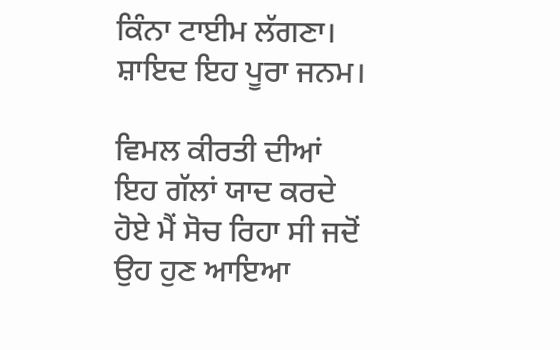ਕਿੰਨਾ ਟਾਈਮ ਲੱਗਣਾ। ਸ਼ਾਇਦ ਇਹ ਪੂਰਾ ਜਨਮ।

ਵਿਮਲ ਕੀਰਤੀ ਦੀਆਂ ਇਹ ਗੱਲਾਂ ਯਾਦ ਕਰਦੇ ਹੋਏ ਮੈਂ ਸੋਚ ਰਿਹਾ ਸੀ ਜਦੋਂ ਉਹ ਹੁਣ ਆਇਆ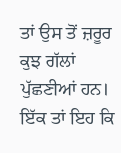ਤਾਂ ਉਸ ਤੋਂ ਜ਼ਰੂਰ ਕੁਝ ਗੱਲਾਂ ਪੁੱਛਣੀਆਂ ਹਨ। ਇੱਕ ਤਾਂ ਇਹ ਕਿ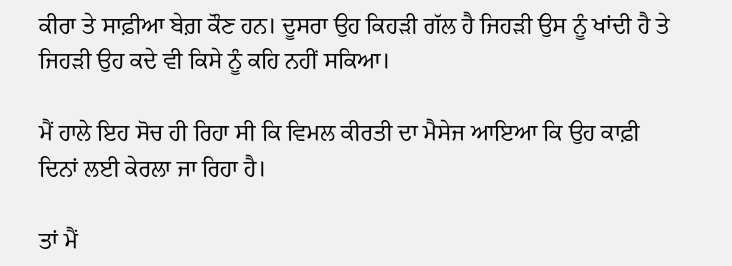ਕੀਰਾ ਤੇ ਸਾਫ਼ੀਆ ਬੇਗ਼ ਕੌਣ ਹਨ। ਦੂਸਰਾ ਉਹ ਕਿਹੜੀ ਗੱਲ ਹੈ ਜਿਹੜੀ ਉਸ ਨੂੰ ਖਾਂਦੀ ਹੈ ਤੇ ਜਿਹੜੀ ਉਹ ਕਦੇ ਵੀ ਕਿਸੇ ਨੂੰ ਕਹਿ ਨਹੀਂ ਸਕਿਆ।

ਮੈਂ ਹਾਲੇ ਇਹ ਸੋਚ ਹੀ ਰਿਹਾ ਸੀ ਕਿ ਵਿਮਲ ਕੀਰਤੀ ਦਾ ਮੈਸੇਜ ਆਇਆ ਕਿ ਉਹ ਕਾਫ਼ੀ ਦਿਨਾਂ ਲਈ ਕੇਰਲਾ ਜਾ ਰਿਹਾ ਹੈ।

ਤਾਂ ਮੈਂ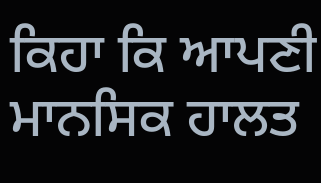ਕਿਹਾ ਕਿ ਆਪਣੀ ਮਾਨਸਿਕ ਹਾਲਤ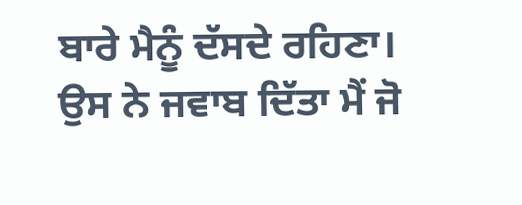ਬਾਰੇ ਮੈਨੂੰ ਦੱਸਦੇ ਰਹਿਣਾ। ਉਸ ਨੇ ਜਵਾਬ ਦਿੱਤਾ ਮੈਂ ਜੋ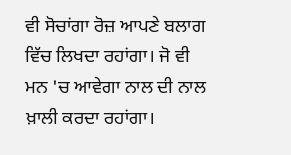ਵੀ ਸੋਚਾਂਗਾ ਰੋਜ਼ ਆਪਣੇ ਬਲਾਗ ਵਿੱਚ ਲਿਖਦਾ ਰਹਾਂਗਾ। ਜੋ ਵੀ ਮਨ 'ਚ ਆਵੇਗਾ ਨਾਲ ਦੀ ਨਾਲ ਖ਼ਾਲੀ ਕਰਦਾ ਰਹਾਂਗਾ।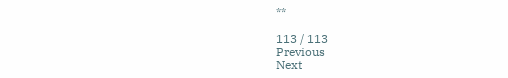**

113 / 113
Previous
Next